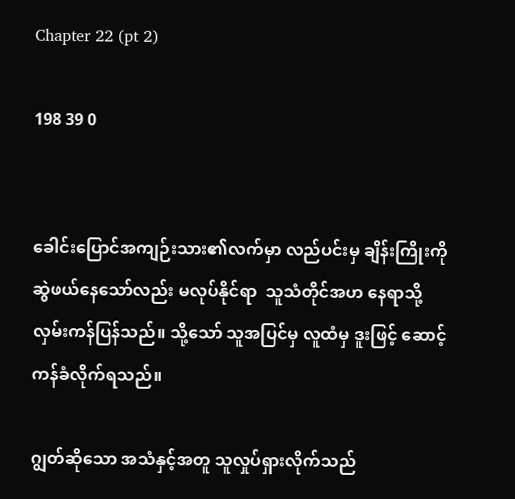Chapter 22 (pt 2)

198 39 0


ခေါင်းပြောင်အကျဉ်းသား၏လက်မှာ လည်ပင်းမှ ချိန်းကြိုးကို ဆွဲဖယ်နေသော်လည်း မလုပ်နိုင်ရာ  သူသံတိုင်အဟ နေရာသို့ လှမ်းကန်ပြန်သည်။ သို့သော် သူအပြင်မှ လူထံမှ ဒူးဖြင့် ဆောင့်ကန်ခံလိုက်ရသည်။

ဂျွတ်ဆိုသော အသံနှင့်အတူ သူလှုပ်ရှားလိုက်သည်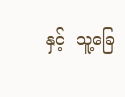နှင့်  သူ့ခြေ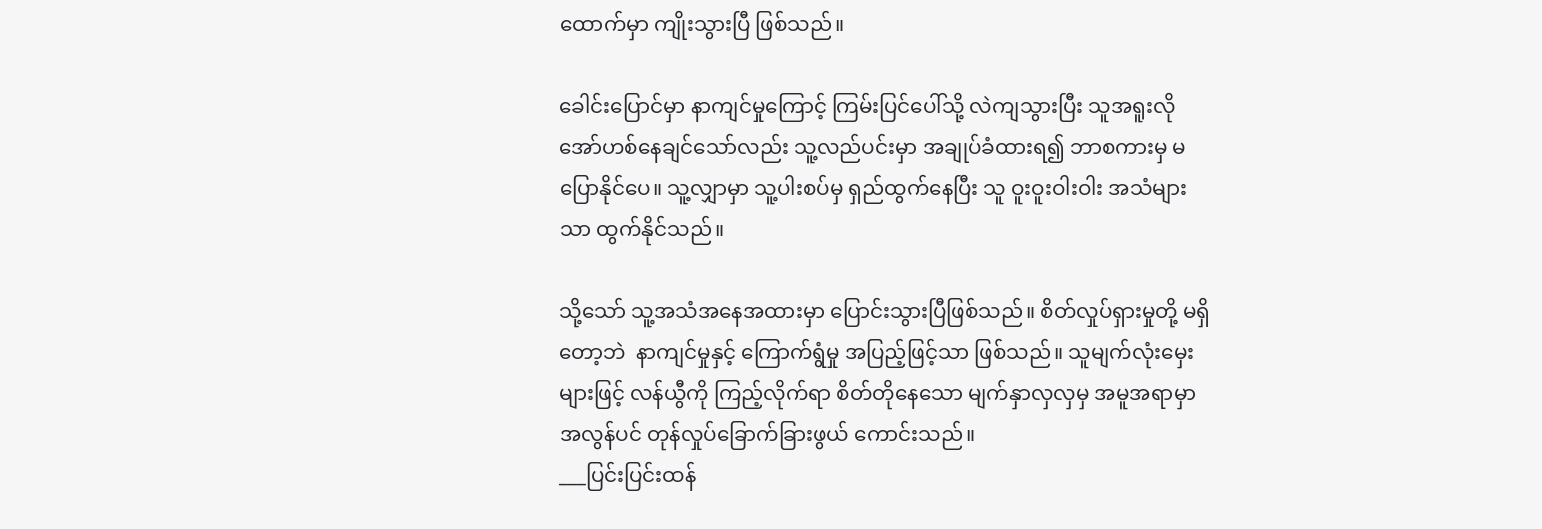ထောက်မှာ ကျိုးသွားပြီ ဖြစ်သည်။

ခေါင်းပြောင်မှာ နာကျင်မှုကြောင့် ကြမ်းပြင်ပေါ်သို့ လဲကျသွားပြီး သူအရူးလို အော်ဟစ်နေချင်သော်လည်း သူ့လည်ပင်းမှာ အချုပ်ခံထားရ၍ ဘာစကားမှ မပြောနိုင်ပေ။ သူ့လျှာမှာ သူ့ပါးစပ်မှ ရှည်ထွက်နေပြီး သူ ဝူးဝူးဝါးဝါး အသံများသာ ထွက်နိုင်သည်။

သို့သော် သူ့အသံအနေအထားမှာ ပြောင်းသွားပြီဖြစ်သည်။ စိတ်လှုပ်ရှားမှုတို့ မရှိတော့ဘဲ  နာကျင်မှုနှင့် ကြောက်ရွံမှု အပြည့်ဖြင့်သာ ဖြစ်သည်။ သူမျက်လုံးမှေးများဖြင့် လန်ယွီကို ကြည့်လိုက်ရာ စိတ်တိုနေသော မျက်နှာလှလှမှ အမူအရာမှာ အလွန်ပင် တုန်လှုပ်ခြောက်ခြားဖွယ် ကောင်းသည်။
___ပြင်းပြင်းထန်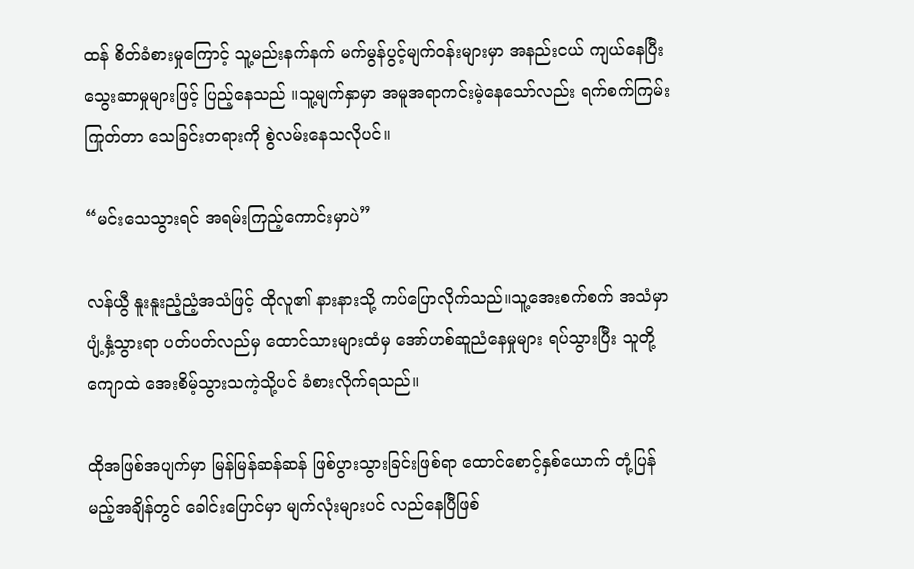ထန် စိတ်ခံစားမှုကြောင့် သူ့မည်းနက်နက် မက်မွန်ပွင့်မျက်ဝန်းများမှာ အနည်းငယ် ကျယ်နေပြီး သွေးဆာမှုများဖြင့် ပြည့်နေသည် ။သူ့မျက်နှာမှာ အမူအရာကင်းမဲ့နေသော်လည်း ရက်စက်ကြမ်းကြုတ်တာ သေခြင်းတရားကို စွဲလမ်းနေသလိုပင်။

“မင်းသေသွားရင် အရမ်းကြည့်ကောင်းမှာပဲ”

လန်ယွီ နူးနူးညံ့ညံ့အသံဖြင့် ထိုလူ၏ နားနားသို့ ကပ်ပြောလိုက်သည်။သူ့အေးစက်စက် အသံမှာ ပျံ့နှံ့သွားရာ ပတ်ပတ်လည်မှ ထောင်သားများထံမှ အော်ဟစ်ဆူညံနေမှုများ ရပ်သွားပြီး သူတို့ ကျောထဲ အေးစိမ့်သွားသကဲ့သို့ပင် ခံစားလိုက်ရသည်။

ထိုအဖြစ်အပျက်မှာ မြန်မြန်ဆန်ဆန် ဖြစ်ပွားသွားခြင်းဖြစ်ရာ ထောင်စောင့်နှစ်ယောက် တုံ့ပြန်မည့်အချိန်တွင် ခေါင်းပြောင်မှာ မျက်လုံးများပင် လည်နေပြီဖြစ်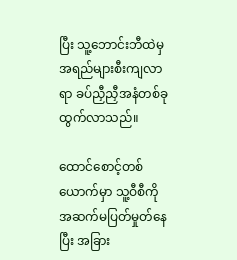ပြီး သူ့ဘောင်းဘီထဲမှ အရည်များစီးကျလာရာ ခပ်ညှီညှီအနံတစ်ခု ထွက်လာသည်။

ထောင်စောင့်တစ်ယောက်မှာ သူ့ဝီစီကို အဆက်မပြတ်မှုတ်နေပြီး အခြား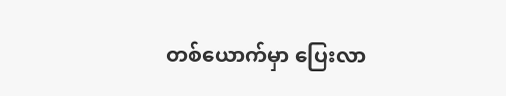တစ်ယောက်မှာ ပြေးလာ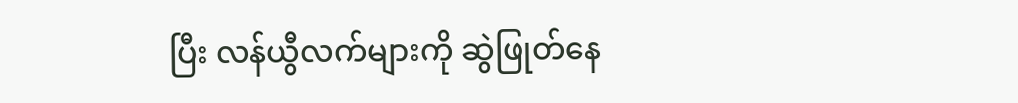ပြီး လန်ယွီလက်များကို ဆွဲဖြုတ်နေ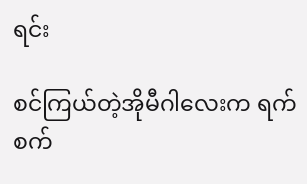ရင်း

စင်ကြယ်တဲ့အိုမီဂါလေးက ရက်စက်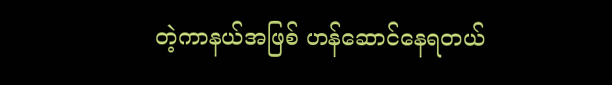တဲ့ကာနယ်အဖြစ် ဟန်ဆောင်နေရတယ်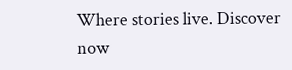Where stories live. Discover now